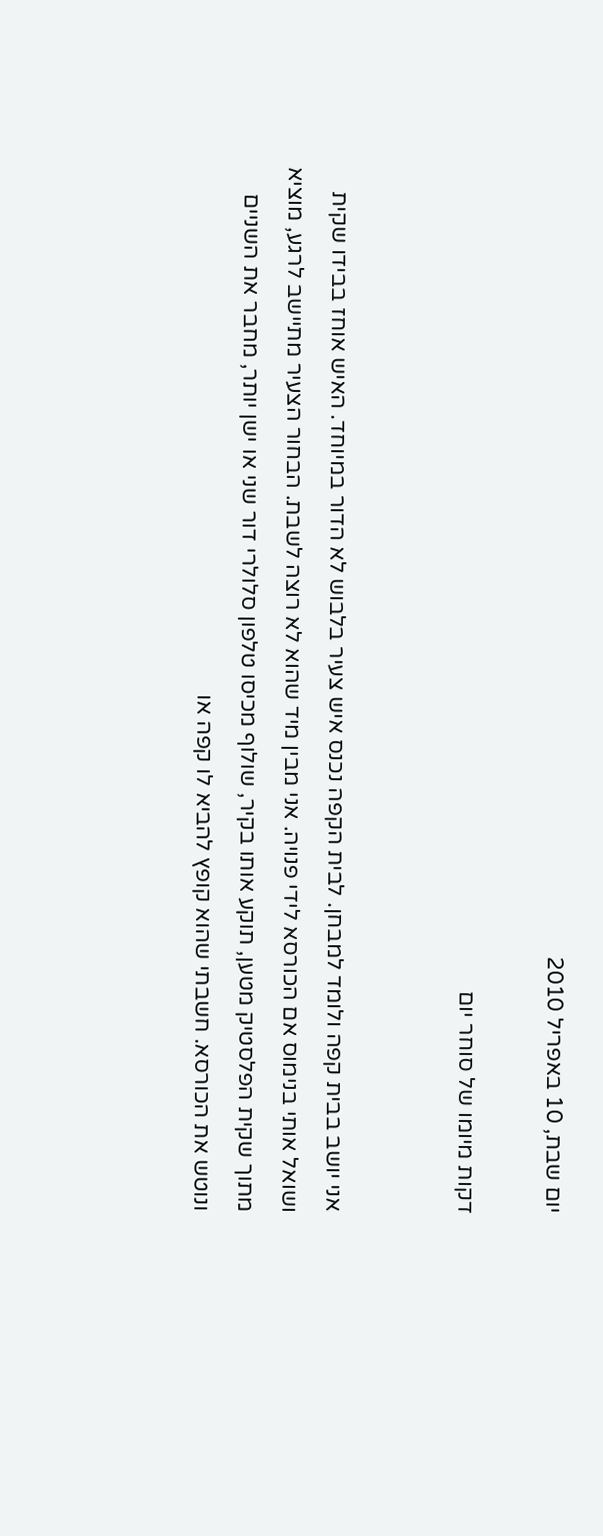יום שבת, 10 באפריל 2010

דקות מיומו של סוחר יום


אני יושב בבית קפה ולומד למבחן. לבית הקפה נכנס איש צעיר בלבוש לא הדור במיוחד. האיש אוחז בבידו שקית ושואל אותי בנימוס אם הכורסא לידי פנויה. אני מבין מיד שהוא לא רוצה לשבת. הבחור הצעיר מתיישב לרגע, מוציא מתוך שקית הפלסטיק מטען, תוקע אותו בקיר, שולוף מכיסו טלפון סלולרי דור שני או ישן יותר, מחבר את השניים ונוטש את הכורסא. חשבתי שהוא קופץ להביא לו קפה או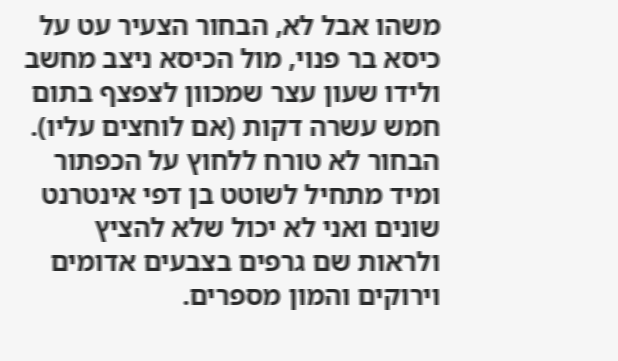משהו אבל לא, הבחור הצעיר עט על כיסא בר פנוי, מול הכיסא ניצב מחשב ולידו שעון עצר שמכוון לצפצף בתום חמש עשרה דקות (אם לוחצים עליו). הבחור לא טורח ללחוץ על הכפתור ומיד מתחיל לשוטט בן דפי אינטרנט שונים ואני לא יכול שלא להציץ ולראות שם גרפים בצבעים אדומים וירוקים והמון מספרים.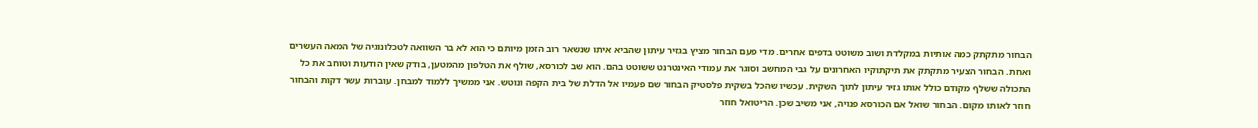הבחור מתקתק כמה אותיות במקלדת ושוב משוטט בדפים אחרים. מדי פעם הבחור מציץ בגזיר עיתון שהביא איתו שנשאר רוב הזמן מיותם כי הוא לא בר השוואה לטכלונוגיה של המאה העשרים ואחת. הבחור הצעיר מתקתק את תיקתוקיו האחרונים על גבי המחשב וסוגר את עמודי האינטרנט ששוטט בהם. הוא שב לכורסא, שולף את הטלפון מהמטען, בודק שאין הודעות וטוחב את כל התכולה ששלף מקודם כולל אותו גזיר עיתון לתוך השקית. עכשיו שהכל בשקית פלסטיק הבחור שם פעמיו אל הדלת של בית הקפה ונוטש. אני ממשיך ללמוד למבחן. עוברות עשר דקות והבחור חוזר לאותו מקום. הבחור שואל אם הכורסא פנויה, אני משיב שכן. הריטואל חוזר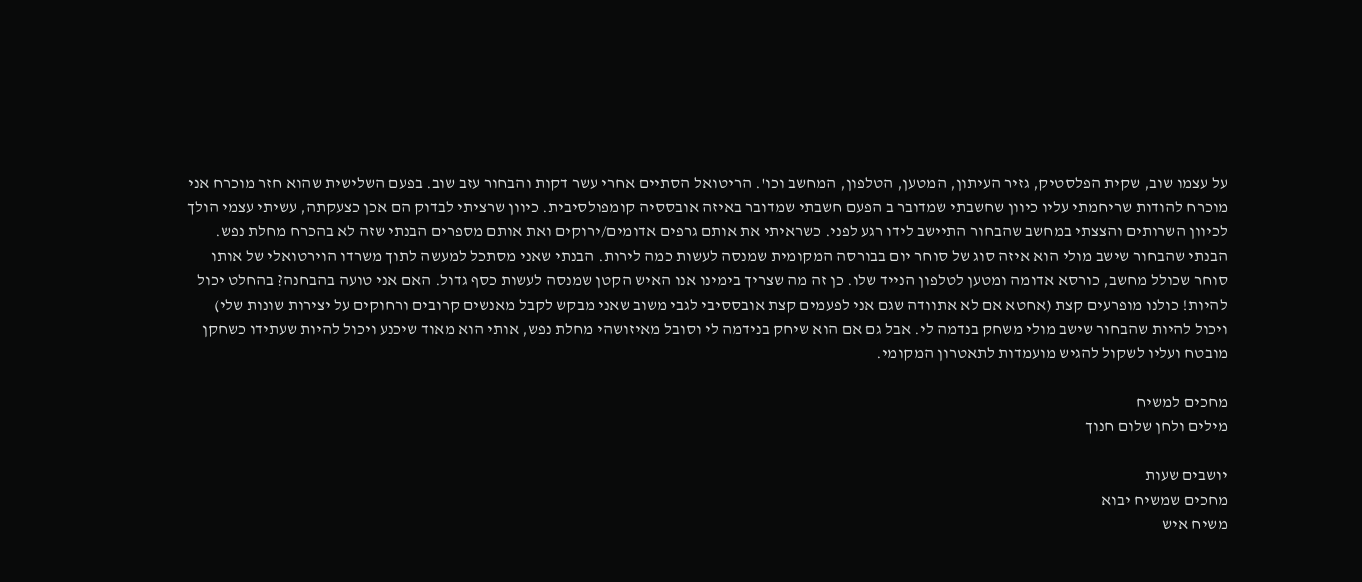על עצמו שוב, שקית הפלסטיק, גזיר העיתון, המטען, הטלפון, המחשב וכו'. הריטואל הסתיים אחרי עשר דקות והבחור עזב שוב. בפעם השלישית שהוא חזר מוכרח אני מוכרח להודות שריחמתי עליו כיוון שחשבתי שמדובר ב הפעם חשבתי שמדובר באיזה אובססיה קומפולסיבית. כיוון שרציתי לבדוק הם אכן כצעקתה, עשיתי עצמי הולך לכיוון השרותים והצצתי במחשב שהבחור התיישב לידו רגע לפני. כשראיתי את אותם גרפים אדומים/ירוקים ואת אותם מספרים הבנתי שזה לא בהכרח מחלת נפש. הבנתי שהבחור שישב מולי הוא איזה סוג של סוחר יום בבורסה המקומית שמנסה לעשות כמה לירות. הבנתי שאני מסתכל למעשה לתוך משרדו הוירטואלי של אותו סוחר שכולל מחשב, כורסא אדומה ומטען לטלפון הנייד שלו. כן זה מה שצריך בימינו אנו האיש הקטן שמנסה לעשות כסף גדול. האם אני טועה בהבחנה? בהחלט יכול להיות! כולנו מופרעים קצת (אחטא אם לא אתוודה שגם אני לפעמים קצת אובססיבי לגבי משוב שאני מבקש לקבל מאנשים קרובים ורחוקים על יצירות שונות שלי) ויכול להיות שהבחור שישב מולי משחק בנדמה לי. אבל גם אם הוא שיחק בנידמה לי וסובל מאיזושהי מחלת נפש, אותי הוא מאוד שיכנע ויכול להיות שעתידו כשחקן מובטח ועליו לשקול להגיש מועמדות לתאטרון המקומי.

מחכים למשיח
מילים ולחן שלום חנוך

יושבים שעות
מחכים שמשיח יבוא
משיח איש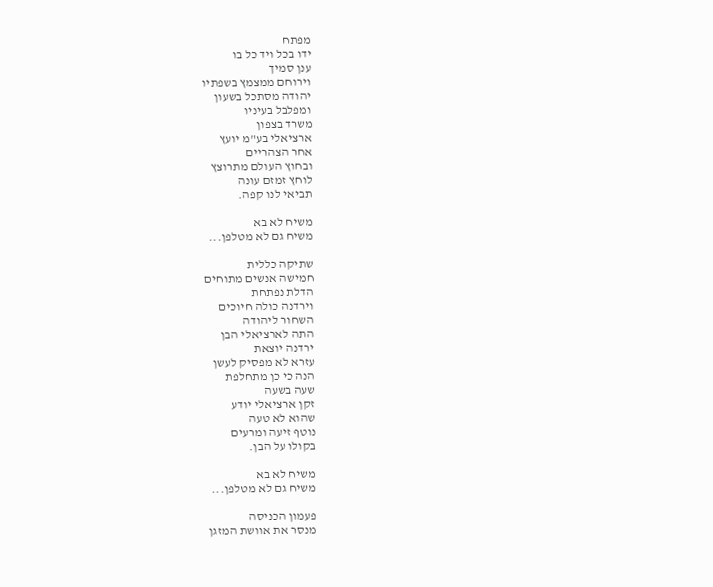מפתח
ידו בכל ויד כל בו
ענן סמיך
וירוחם ממצמץ בשפתיו
יהודה מסתכל בשעון
ומפלבל בעיניו
משרד בצפון
ארציאלי בע"מ יועץ
אחר הצהריים
ובחוץ העולם מתרוצץ
לוחץ זמזם עונה
תביאי לנו קפה.

משיח לא בא
משיח גם לא מטלפן...

שתיקה כללית
חמישה אנשים מתוחים
הדלת נפתחת
וירדנה כולה חיוכים
השחור ליהודה
התה לארציאלי הבן
ירדנה יוצאת
עזרא לא מפסיק לעשן
הנה כי כן מתחלפת
שעה בשעה
זקן ארציאלי יודע
שהוא לא טעה
נוטף זיעה ומרעים
בקולו על הבן.

משיח לא בא
משיח גם לא מטלפן...

פעמון הכניסה
מנסר את אוושת המזגן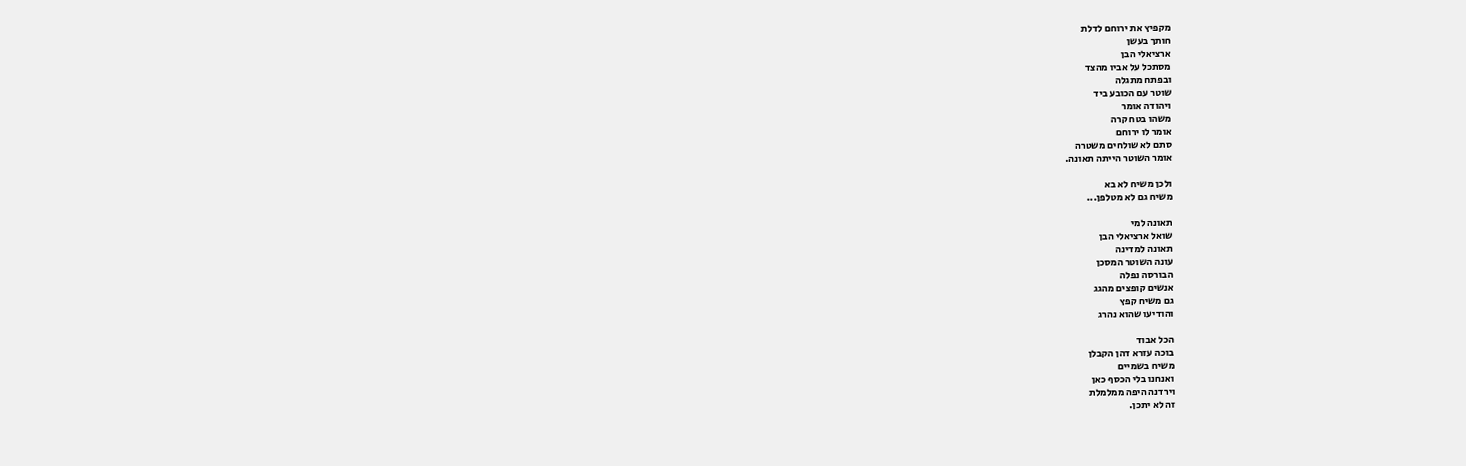מקפיץ את ירוחם לדלת
חותך בעשן
ארציאלי הבן
מסתכל על אביו מהצד
ובפתח מתגלה
שוטר עם הכובע ביד
ויהודה אומר
משהו בטח קרה
אומר לו ירוחם
סתם לא שולחים משטרה
אומר השוטר הייתה תאונה.

ולכן משיח לא בא
משיח גם לא מטלפן...

תאונה למי
שואל ארציאלי הבן
תאונה למדינה
עונה השוטר המסכן
הבורסה נפלה
אנשים קופצים מהגג
גם משיח קפץ
והודיעו שהוא נהרג

הכל אבוד
בוכה עזרא דהן הקבלן
משיח בשמיים
ואנחנו בלי הכסף כאן
וירדנה היפה ממלמלת
זה לא יתכן.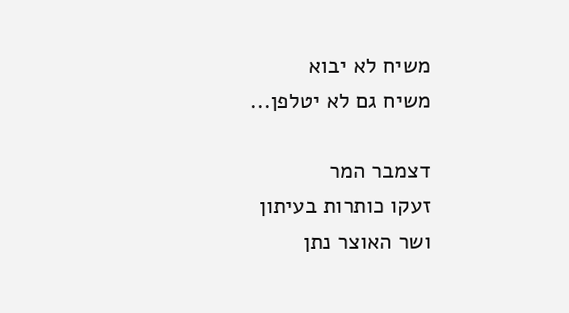משיח לא יבוא
משיח גם לא יטלפן...

דצמבר המר
זעקו כותרות בעיתון
ושר האוצר נתן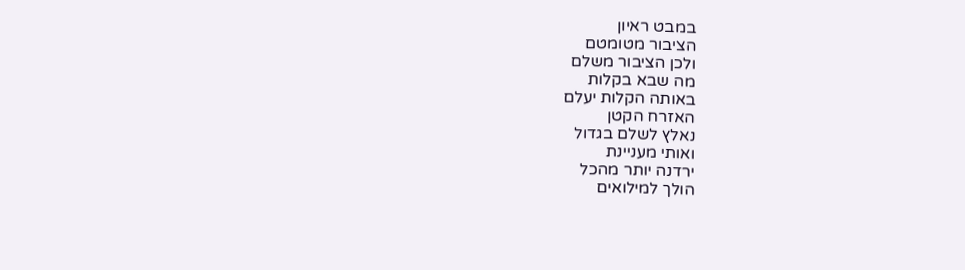במבט ראיון
הציבור מטומטם
ולכן הציבור משלם
מה שבא בקלות
באותה הקלות יעלם
האזרח הקטן
נאלץ לשלם בגדול
ואותי מעניינת
ירדנה יותר מהכל
הולך למילואים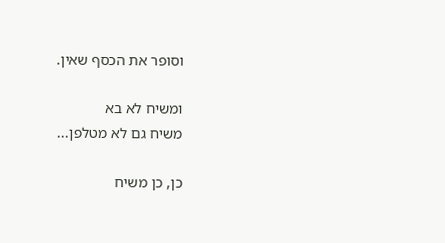וסופר את הכסף שאין.

ומשיח לא בא
משיח גם לא מטלפן...

כן, כן משיח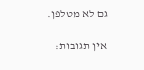גם לא מטלפן.

אין תגובות: